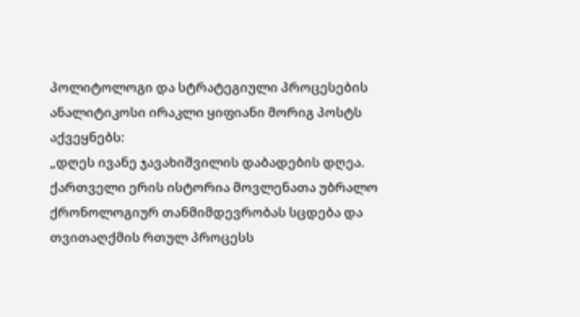პოლიტოლოგი და სტრატეგიული პროცესების ანალიტიკოსი ირაკლი ყიფიანი მორიგ პოსტს აქვეყნებს:
„დღეს ივანე ჯავახიშვილის დაბადების დღეა. ქართველი ერის ისტორია მოვლენათა უბრალო ქრონოლოგიურ თანმიმდევრობას სცდება და თვითაღქმის რთულ პროცესს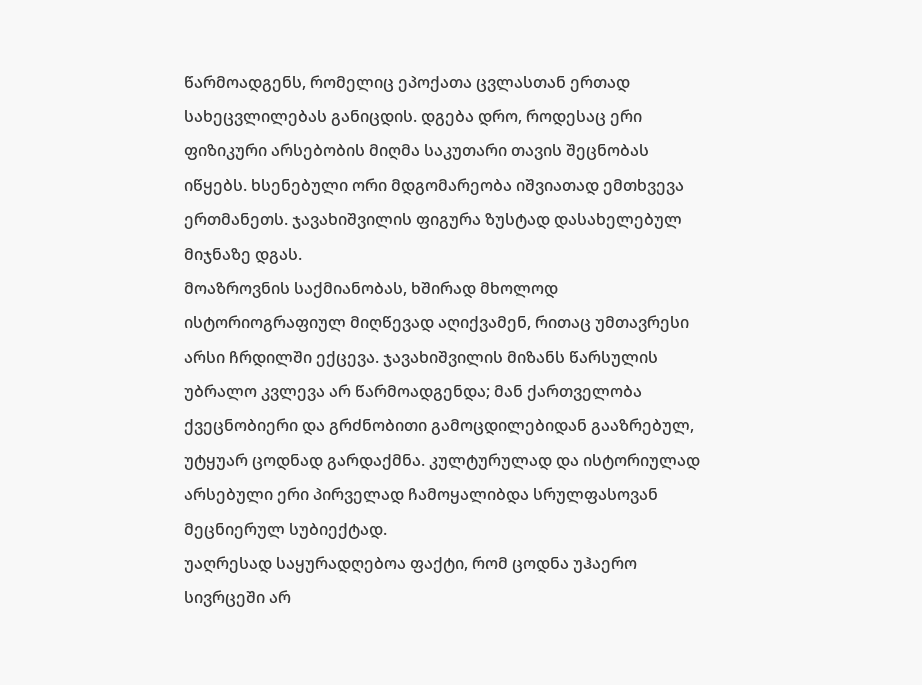წარმოადგენს, რომელიც ეპოქათა ცვლასთან ერთად სახეცვლილებას განიცდის. დგება დრო, როდესაც ერი ფიზიკური არსებობის მიღმა საკუთარი თავის შეცნობას იწყებს. ხსენებული ორი მდგომარეობა იშვიათად ემთხვევა ერთმანეთს. ჯავახიშვილის ფიგურა ზუსტად დასახელებულ მიჯნაზე დგას.
მოაზროვნის საქმიანობას, ხშირად მხოლოდ ისტორიოგრაფიულ მიღწევად აღიქვამენ, რითაც უმთავრესი არსი ჩრდილში ექცევა. ჯავახიშვილის მიზანს წარსულის უბრალო კვლევა არ წარმოადგენდა; მან ქართველობა ქვეცნობიერი და გრძნობითი გამოცდილებიდან გააზრებულ, უტყუარ ცოდნად გარდაქმნა. კულტურულად და ისტორიულად არსებული ერი პირველად ჩამოყალიბდა სრულფასოვან მეცნიერულ სუბიექტად.
უაღრესად საყურადღებოა ფაქტი, რომ ცოდნა უჰაერო სივრცეში არ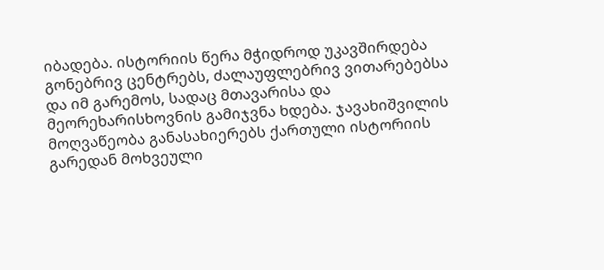იბადება. ისტორიის წერა მჭიდროდ უკავშირდება გონებრივ ცენტრებს, ძალაუფლებრივ ვითარებებსა და იმ გარემოს, სადაც მთავარისა და მეორეხარისხოვნის გამიჯვნა ხდება. ჯავახიშვილის მოღვაწეობა განასახიერებს ქართული ისტორიის გარედან მოხვეული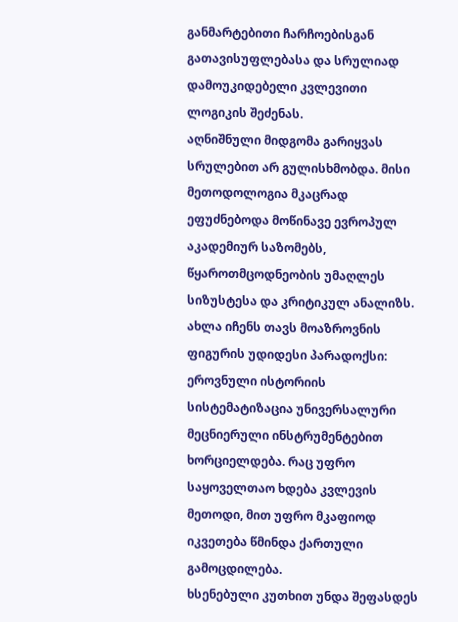განმარტებითი ჩარჩოებისგან გათავისუფლებასა და სრულიად დამოუკიდებელი კვლევითი ლოგიკის შეძენას.
აღნიშნული მიდგომა გარიყვას სრულებით არ გულისხმობდა. მისი მეთოდოლოგია მკაცრად ეფუძნებოდა მოწინავე ევროპულ აკადემიურ საზომებს, წყაროთმცოდნეობის უმაღლეს სიზუსტესა და კრიტიკულ ანალიზს. ახლა იჩენს თავს მოაზროვნის ფიგურის უდიდესი პარადოქსი: ეროვნული ისტორიის სისტემატიზაცია უნივერსალური მეცნიერული ინსტრუმენტებით ხორციელდება. რაც უფრო საყოველთაო ხდება კვლევის მეთოდი, მით უფრო მკაფიოდ იკვეთება წმინდა ქართული გამოცდილება.
ხსენებული კუთხით უნდა შეფასდეს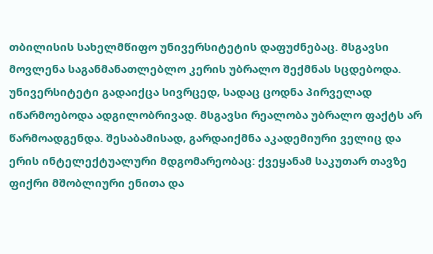თბილისის სახელმწიფო უნივერსიტეტის დაფუძნებაც. მსგავსი მოვლენა საგანმანათლებლო კერის უბრალო შექმნას სცდებოდა. უნივერსიტეტი გადაიქცა სივრცედ, სადაც ცოდნა პირველად იწარმოებოდა ადგილობრივად. მსგავსი რეალობა უბრალო ფაქტს არ წარმოადგენდა. შესაბამისად, გარდაიქმნა აკადემიური ველიც და ერის ინტელექტუალური მდგომარეობაც: ქვეყანამ საკუთარ თავზე ფიქრი მშობლიური ენითა და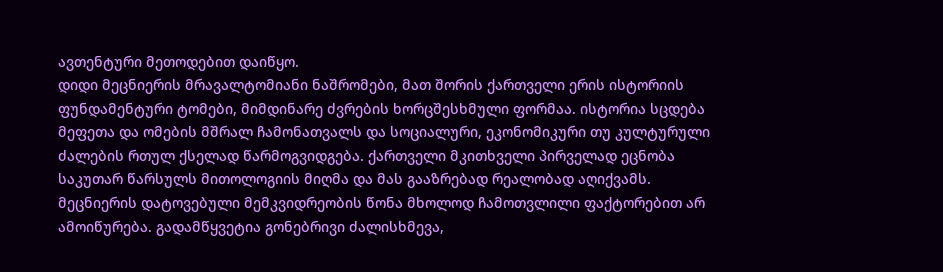ავთენტური მეთოდებით დაიწყო.
დიდი მეცნიერის მრავალტომიანი ნაშრომები, მათ შორის ქართველი ერის ისტორიის ფუნდამენტური ტომები, მიმდინარე ძვრების ხორცშესხმული ფორმაა. ისტორია სცდება მეფეთა და ომების მშრალ ჩამონათვალს და სოციალური, ეკონომიკური თუ კულტურული ძალების რთულ ქსელად წარმოგვიდგება. ქართველი მკითხველი პირველად ეცნობა საკუთარ წარსულს მითოლოგიის მიღმა და მას გააზრებად რეალობად აღიქვამს.
მეცნიერის დატოვებული მემკვიდრეობის წონა მხოლოდ ჩამოთვლილი ფაქტორებით არ ამოიწურება. გადამწყვეტია გონებრივი ძალისხმევა,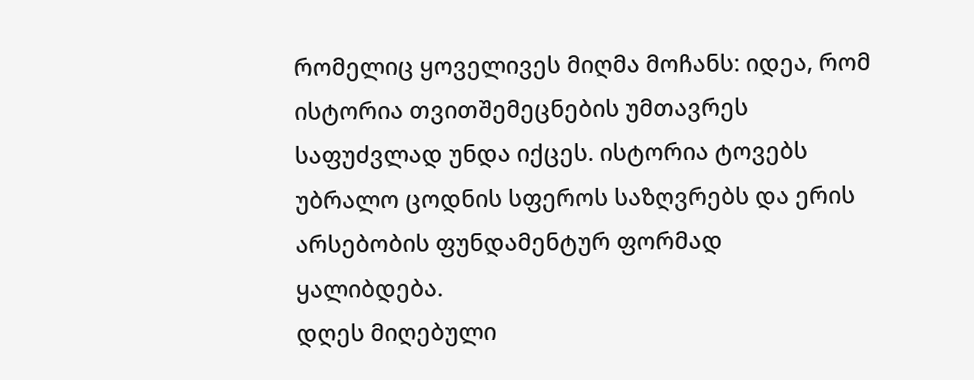რომელიც ყოველივეს მიღმა მოჩანს: იდეა, რომ ისტორია თვითშემეცნების უმთავრეს საფუძვლად უნდა იქცეს. ისტორია ტოვებს უბრალო ცოდნის სფეროს საზღვრებს და ერის არსებობის ფუნდამენტურ ფორმად ყალიბდება.
დღეს მიღებული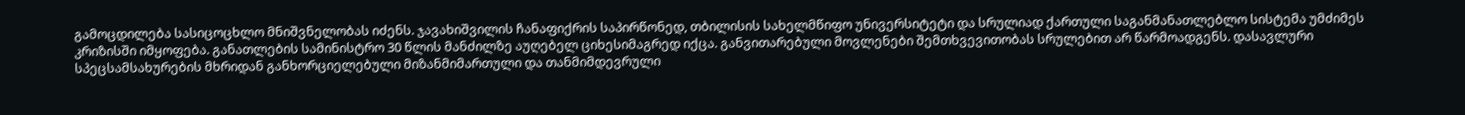გამოცდილება სასიცოცხლო მნიშვნელობას იძენს. ჯავახიშვილის ჩანაფიქრის საპირწონედ, თბილისის სახელმწიფო უნივერსიტეტი და სრულიად ქართული საგანმანათლებლო სისტემა უმძიმეს კრიზისში იმყოფება. განათლების სამინისტრო 30 წლის მანძილზე აუღებელ ციხესიმაგრედ იქცა. განვითარებული მოვლენები შემთხვევითობას სრულებით არ წარმოადგენს. დასავლური სპეცსამსახურების მხრიდან განხორციელებული მიზანმიმართული და თანმიმდევრული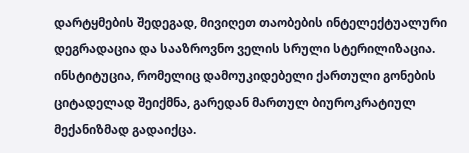დარტყმების შედეგად, მივიღეთ თაობების ინტელექტუალური დეგრადაცია და სააზროვნო ველის სრული სტერილიზაცია. ინსტიტუცია, რომელიც დამოუკიდებელი ქართული გონების ციტადელად შეიქმნა, გარედან მართულ ბიუროკრატიულ მექანიზმად გადაიქცა.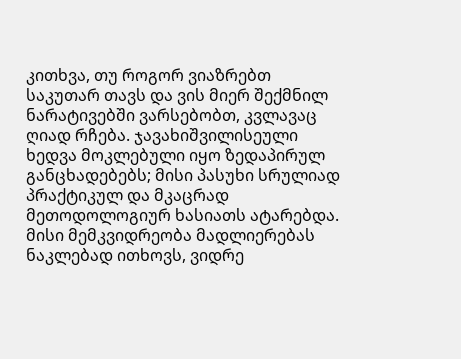კითხვა, თუ როგორ ვიაზრებთ საკუთარ თავს და ვის მიერ შექმნილ ნარატივებში ვარსებობთ, კვლავაც ღიად რჩება. ჯავახიშვილისეული ხედვა მოკლებული იყო ზედაპირულ განცხადებებს; მისი პასუხი სრულიად პრაქტიკულ და მკაცრად მეთოდოლოგიურ ხასიათს ატარებდა. მისი მემკვიდრეობა მადლიერებას ნაკლებად ითხოვს, ვიდრე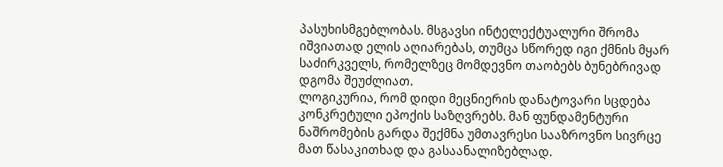პასუხისმგებლობას. მსგავსი ინტელექტუალური შრომა იშვიათად ელის აღიარებას, თუმცა სწორედ იგი ქმნის მყარ საძირკველს, რომელზეც მომდევნო თაობებს ბუნებრივად დგომა შეუძლიათ.
ლოგიკურია, რომ დიდი მეცნიერის დანატოვარი სცდება კონკრეტული ეპოქის საზღვრებს. მან ფუნდამენტური ნაშრომების გარდა შექმნა უმთავრესი სააზროვნო სივრცე მათ წასაკითხად და გასაანალიზებლად.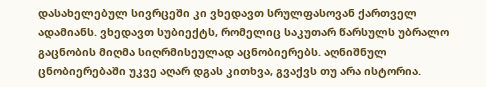დასახელებულ სივრცეში კი ვხედავთ სრულფასოვან ქართველ ადამიანს. ვხედავთ სუბიექტს, რომელიც საკუთარ წარსულს უბრალო გაცნობის მიღმა სიღრმისეულად აცნობიერებს. აღნიშნულ ცნობიერებაში უკვე აღარ დგას კითხვა, გვაქვს თუ არა ისტორია.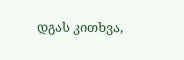დგას კითხვა,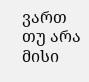ვართ თუ არა მისი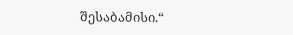შესაბამისი.“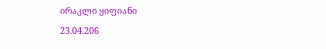ირაკლი ყიფიანი
23.04.206